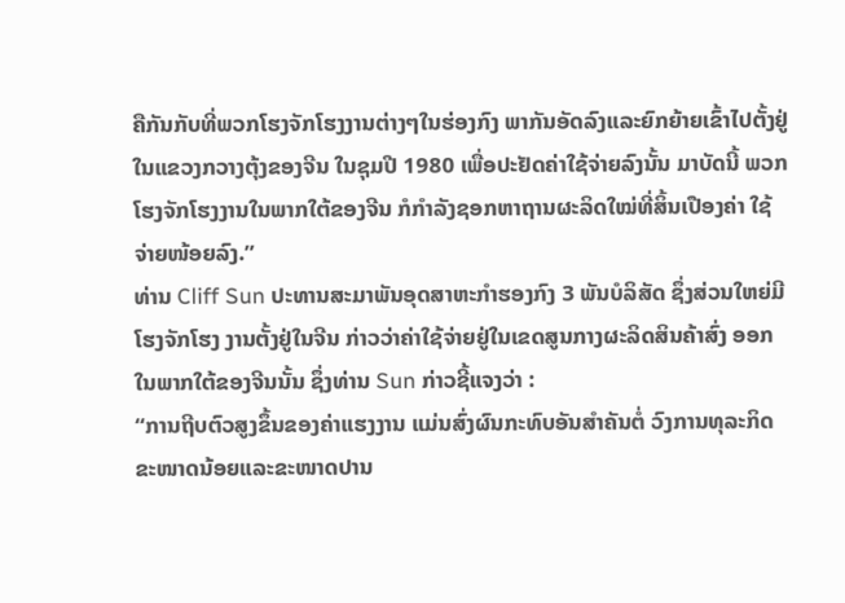ຄືກັນກັບທີ່ພວກໂຮງຈັກໂຮງງານຕ່າງໆໃນຮ່ອງກົງ ພາກັນອັດລົງແລະຍົກຍ້າຍເຂົ້າໄປຕັ້ງຢູ່ໃນແຂວງກວາງຕຸ້ງຂອງຈີນ ໃນຊຸມປີ 1980 ເພື່ອປະຢັດຄ່າໃຊ້ຈ່າຍລົງນັ້ນ ມາບັດນີ້ ພວກໂຮງຈັກໂຮງງານໃນພາກໃຕ້ຂອງຈີນ ກໍກຳລັງຊອກຫາຖານຜະລິດໃໝ່ທີ່ສິ້ນເປືອງຄ່າ ໃຊ້ຈ່າຍໜ້ອຍລົງ.”
ທ່ານ Cliff Sun ປະທານສະມາພັນອຸດສາຫະກຳຮອງກົງ 3 ພັນບໍລິສັດ ຊຶ່ງສ່ວນໃຫຍ່ມີໂຮງຈັກໂຮງ ງານຕັ້ງຢູ່ໃນຈີນ ກ່າວວ່າຄ່າໃຊ້ຈ່າຍຢູ່ໃນເຂດສູນກາງຜະລິດສິນຄ້າສົ່ງ ອອກໃນພາກໃຕ້ຂອງຈີນນັ້ນ ຊຶ່ງທ່ານ Sun ກ່າວຊີ້ແຈງວ່າ :
“ການຖີບຕົວສູງຂຶ້ນຂອງຄ່າແຮງງານ ແມ່ນສົ່ງຜົນກະທົບອັນສຳຄັນຕໍ່ ວົງການທຸລະກິດຂະໜາດນ້ອຍແລະຂະໜາດປານ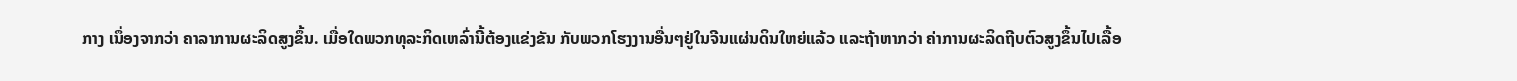ກາງ ເນຶ່ອງຈາກວ່າ ຄາລາການຜະລິດສູງຂຶ້ນ. ເມື່ອໃດພວກທຸລະກິດເຫລົ່ານີ້ຕ້ອງແຂ່ງຂັນ ກັບພວກໂຮງງານອື່ນໆຢູ່ໃນຈີນແຜ່ນດິນໃຫຍ່ແລ້ວ ແລະຖ້າຫາກວ່າ ຄ່າການຜະລິດຖີບຕົວສູງຂຶ້ນໄປເລື້ອ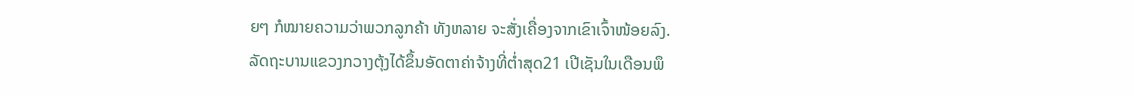ຍໆ ກໍໝາຍຄວາມວ່າພວກລູກຄ້າ ທັງຫລາຍ ຈະສັ່ງເຄື່ອງຈາກເຂົາເຈົ້າໜ້ອຍລົງ.
ລັດຖະບານແຂວງກວາງຕຸ້ງໄດ້ຂຶ້ນອັດຕາຄ່າຈ້າງທີ່ຕ່ຳສຸດ21 ເປີເຊັນໃນເດືອນພຶ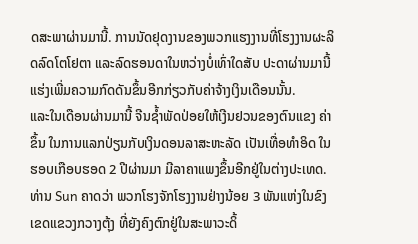ດສະພາຜ່ານມານີ້. ການນັດຢຸດງານຂອງພວກແຮງງານທີ່ໂຮງງານຜະລິດລົດໂຕໂຢຕາ ແລະລົດຮອນດາໃນຫວ່າງບໍ່ເທົ່າໃດສັບ ປະດາຜ່ານມານີ້ ແຮ່ງເພີ່ມຄວາມກົດດັນຂຶ້ນອີກກ່ຽວກັບຄ່າຈ້າງເງິນເດືອນນັ້ນ.
ແລະໃນເດືອນຜ່ານມານີ້ ຈີນຊໍ້າພັດປ່ອຍໃຫ້ເງີນຢວນຂອງຕົນແຂງ ຄ່າຂຶ້ນ ໃນການແລກປ່ຽນກັບເງິນດອນລາສະຫະລັດ ເປັນເທື່ອທຳອິດ ໃນຮອບເກືອບຮອດ 2 ປີຜ່ານມາ ມີລາຄາແພງຂຶ້ນອີກຢູ່ໃນຕ່າງປະເທດ.
ທ່ານ Sun ຄາດວ່າ ພວກໂຮງຈັກໂຮງງານຢ່າງນ້ອຍ 3 ພັນແຫ່ງໃນຂົງເຂດແຂວງກວາງຕຸ້ງ ທີ່ຍັງຄົງຕົກຢູ່ໃນສະພາວະດິ້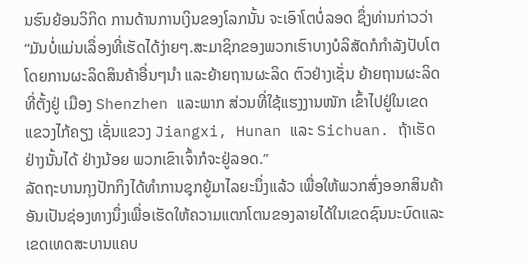ນຮົນຍ້ອນວິກິດ ການດ້ານການເງິນຂອງໂລກນັ້ນ ຈະເອົາໂຕບໍ່ລອດ ຊຶ່ງທ່ານກ່າວວ່າ
“ມັນບໍ່ແມ່ນເລຶ່ອງທີ່ເຮັດໄດ້ງ່າຍໆ.ສະມາຊິກຂອງພວກເຮົາບາງບໍລິສັດກໍກຳລັງປັບໂຕໂດຍການຜະລິດສິນຄ້າອື່ນໆນຳ ແລະຍ້າຍຖານຜະລິດ ຕົວຢ່າງເຊັ່ນ ຍ້າຍຖານຜະລິດທີ່ຕັ້ງຢູ່ ເມືອງ Shenzhen ແລະພາກ ສ່ວນທີ່ໃຊ້ແຮງງານໜັກ ເຂົ້າໄປຢູ່ໃນເຂດແຂວງໄກ້ຄຽງ ເຊັ່ນແຂວງ Jiangxi, Hunan ແລະ Sichuan. ຖ້າເຮັດຢ່າງນັ້ນໄດ້ ຢ່າງນ້ອຍ ພວກເຂົາເຈົ້າກໍຈະຢູ່ລອດ.”
ລັດຖະບານກຸງປັກກິງໄດ້ທຳການຊຸກຍູ້ມາໄລຍະນຶ່ງແລ້ວ ເພື່ອໃຫ້ພວກສົ່ງອອກສິນຄ້າ ອັນເປັນຊ່ອງທາງນຶ່ງເພື່ອເຮັດໃຫ້ຄວາມແຕກໂຕນຂອງລາຍໄດ້ໃນເຂດຊົນນະບົດແລະເຂດເທດສະບານແຄບ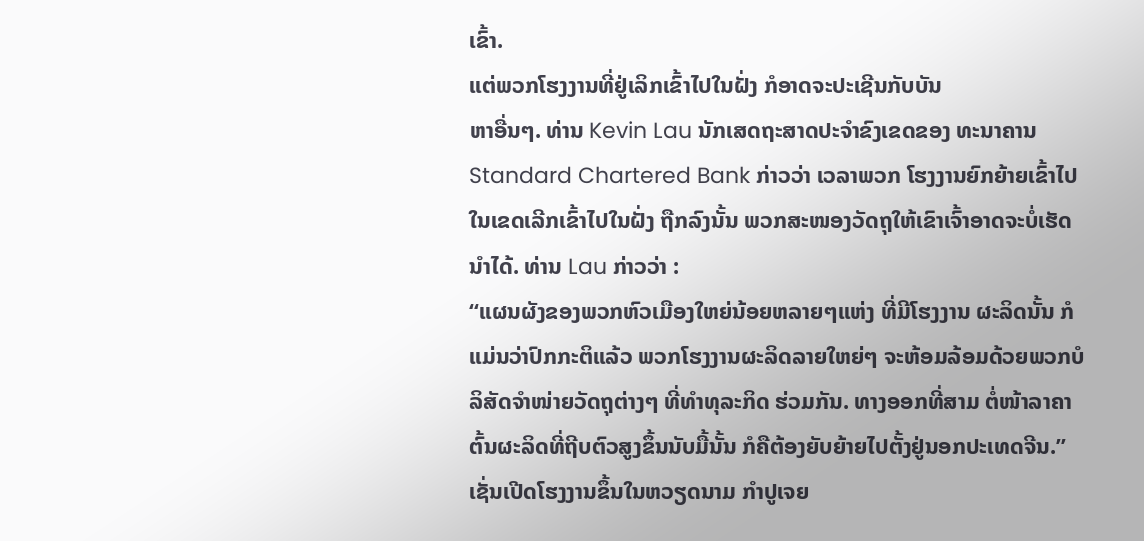ເຂົ້າ.
ແຕ່ພວກໂຮງງານທີ່ຢູ່ເລິກເຂົ້າໄປໃນຝັ່ງ ກໍອາດຈະປະເຊີນກັບບັນ
ຫາອື່ນໆ. ທ່ານ Kevin Lau ນັກເສດຖະສາດປະຈຳຂົງເຂດຂອງ ທະນາຄານ Standard Chartered Bank ກ່າວວ່າ ເວລາພວກ ໂຮງງານຍົກຍ້າຍເຂົ້າໄປໃນເຂດເລີກເຂົ້າໄປໃນຝັ່ງ ຖືກລົງນັ້ນ ພວກສະໜອງວັດຖຸໃຫ້ເຂົາເຈົ້າອາດຈະບໍ່ເຮັດນຳໄດ້. ທ່ານ Lau ກ່າວວ່າ :
“ແຜນຜັງຂອງພວກຫົວເມືອງໃຫຍ່ນ້ອຍຫລາຍໆແຫ່ງ ທີ່ມີໂຮງງານ ຜະລິດນັ້ນ ກໍແມ່ນວ່າປົກກະຕິແລ້ວ ພວກໂຮງງານຜະລິດລາຍໃຫຍ່ໆ ຈະຫ້ອມລ້ອມດ້ວຍພວກບໍລິສັດຈຳໜ່າຍວັດຖຸຕ່າງໆ ທີ່ທຳທຸລະກິດ ຮ່ວມກັນ. ທາງອອກທີ່ສາມ ຕໍ່ໜ້າລາຄາຕົ້ນຜະລິດທີ່ຖີບຕົວສູງຂຶ້ນນັບມື້ນັ້ນ ກໍຄືຕ້ອງຍັບຍ້າຍໄປຕັ້ງຢູ່ນອກປະເທດຈີນ.”
ເຊັ່ນເປີດໂຮງງານຂຶ້ນໃນຫວຽດນາມ ກຳປູເຈຍ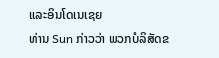ແລະອິນໂດເນເຊຍ
ທ່ານ Sun ກ່າວວ່າ ພວກບໍລິສັດຂ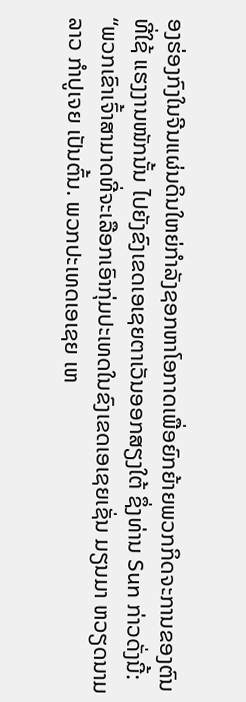ອງຮ່ອງກົງໃນຈີນແຜ່ນດິນໃຫຍ່ກຳລັງຊອກຫາໂອກາດເພື່ອຍົກຍ້າຍພວກກິດຈະການຂອງຕົນທີ່ໃຊ້ ແຮງງານໜັກນັ້ນ ໄປຍັງຂົງເຂດເອເຊຍຕາເວັນອອກສຽງໃຕ້ ຊຶ່ງທ່ານ Sun ກ່າວດັ່ງນີ້:
“ພວກເຂົາເຈົ້າສາມາດທີ່ຈະເລືອກເອົາກຸ່ມປະເທດໃນຂົງເຂດເອເຊຍເຊັ່ນ ມຽນມາ ຫວຽດນາມ ລາວ ກຳປູເຈຍ ເປັນຕົ້ນ. ພວກປະເທດເອເຊຍ ເຫ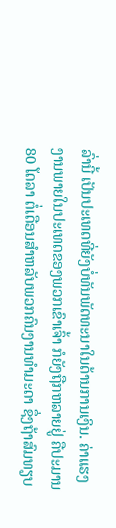ລົ່ານີ້ ເປັນປະເທດທີ່ຍັງບໍ່ທັນພັດທະນາໃນດ້ານການເງິນ. ຄ່າແຮງ ງານພາຍໃນປະເທດຂອງພວກເຂົາເຈົ້າ ກໍຍັງຖືກຫລາຍຢູ່ ຄືປະມານ 80 ໂດລາ ຕໍ່ເດືອນສຳຫລັບພວກຄົນງານທຳມະດາ ຊຶ່ງຖ້າສົມທຽບ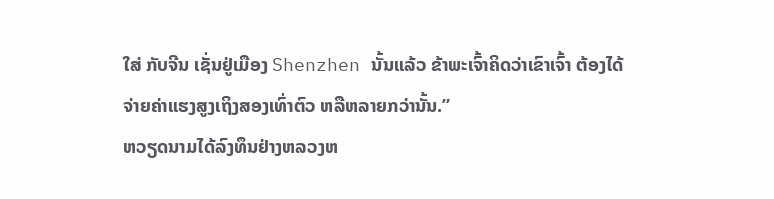ໃສ່ ກັບຈີນ ເຊັ່ນຢູ່ເມືອງ Shenzhen ນັ້ນແລ້ວ ຂ້າພະເຈົ້າຄິດວ່າເຂົາເຈົ້າ ຕ້ອງໄດ້ຈ່າຍຄ່າແຮງສູງເຖິງສອງເທົ່າຕົວ ຫລືຫລາຍກວ່ານັ້ນ.”
ຫວຽດນາມໄດ້ລົງທຶນຢ່າງຫລວງຫ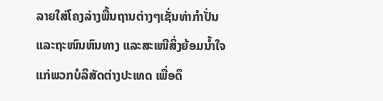ລາຍໃສ່ໂຄງລ່າງພື້ນຖານຕ່າງໆເຊັ່ນທ່າກຳປັ່ນແລະຖະໜົນຫົນທາງ ແລະສະເໜີສິ່ງຍ້ອມນໍ້າໃຈແກ່ພວກບໍລິສັດຕ່າງປະເທດ ເພື່ອດຶ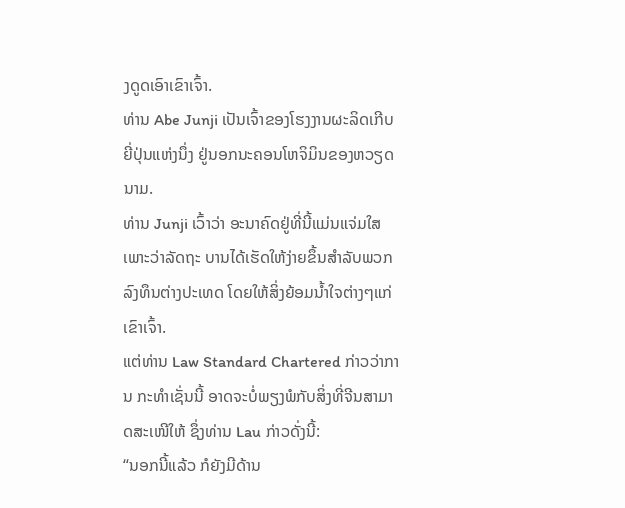ງດູດເອົາເຂົາເຈົ້າ.
ທ່ານ Abe Junji ເປັນເຈົ້າຂອງໂຮງງານຜະລິດເກີບຍີ່ປຸ່ນແຫ່ງນຶ່ງ ຢູ່ນອກນະຄອນໂຫຈິມິນຂອງຫວຽດນາມ.
ທ່ານ Junji ເວົ້າວ່າ ອະນາຄົດຢູ່ທີ່ນີ້ແມ່ນແຈ່ມໃສ ເພາະວ່າລັດຖະ ບານໄດ້ເຮັດໃຫ້ງ່າຍຂຶ້ນສຳລັບພວກລົງທຶນຕ່າງປະເທດ ໂດຍໃຫ້ສິ່ງຍ້ອມນໍ້າໃຈຕ່າງໆແກ່ເຂົາເຈົ້າ.
ແຕ່ທ່ານ Law Standard Chartered ກ່າວວ່າການ ກະທຳເຊັ່ນນີ້ ອາດຈະບໍ່ພຽງພໍກັບສິ່ງທີ່ຈີນສາມາດສະເໜີໃຫ້ ຊຶ່ງທ່ານ Lau ກ່າວດັ່ງນີ້:
“ນອກນີ້ແລ້ວ ກໍຍັງມີດ້ານ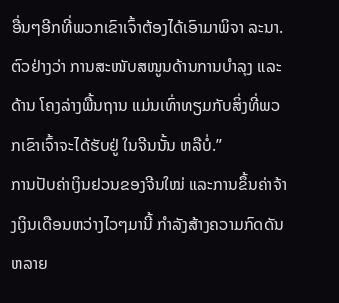ອື່ນໆອີກທີ່ພວກເຂົາເຈົ້າຕ້ອງໄດ້ເອົາມາພິຈາ ລະນາ. ຕົວຢ່າງວ່າ ການສະໜັບສໜູນດ້ານການບຳລຸງ ແລະດ້ານ ໂຄງລ່າງພື້ນຖານ ແມ່ນເທົ່າທຽມກັບສິ່ງທີ່ພວກເຂົາເຈົ້າຈະໄດ້ຮັບຢູ່ ໃນຈີນນັ້ນ ຫລືບໍ່.”
ການປັບຄ່າເງິນຢວນຂອງຈີນໃໝ່ ແລະການຂຶ້ນຄ່າຈ້າງເງິນເດືອນຫວ່າງໄວໆມານີ້ ກຳລັງສ້າງຄວາມກົດດັນຫລາຍ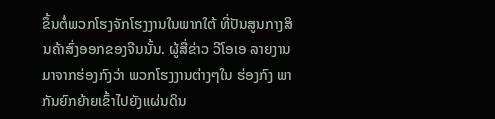ຂຶ້ນຕໍ່ພວກໂຮງຈັກໂຮງງານໃນພາກໃຕ້ ທີ່ປັນສູນກາງສິນຄ້າສົ່ງອອກຂອງຈີນນັ້ນ. ຜູ້ສື່ຂ່າວ ວີໂອເອ ລາຍງານມາຈາກຮ່ອງກົງວ່າ ພວກໂຮງງານຕ່າງໆໃນ ຮ່ອງກົງ ພາກັນຍົກຍ້າຍເຂົ້າໄປຍັງແຜ່ນດິນ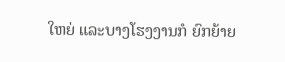ໃຫຍ່ ແລະບາງໂຮງງານກໍ ຍົກຍ້າຍ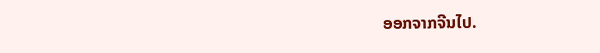ອອກຈາກຈີນໄປ.